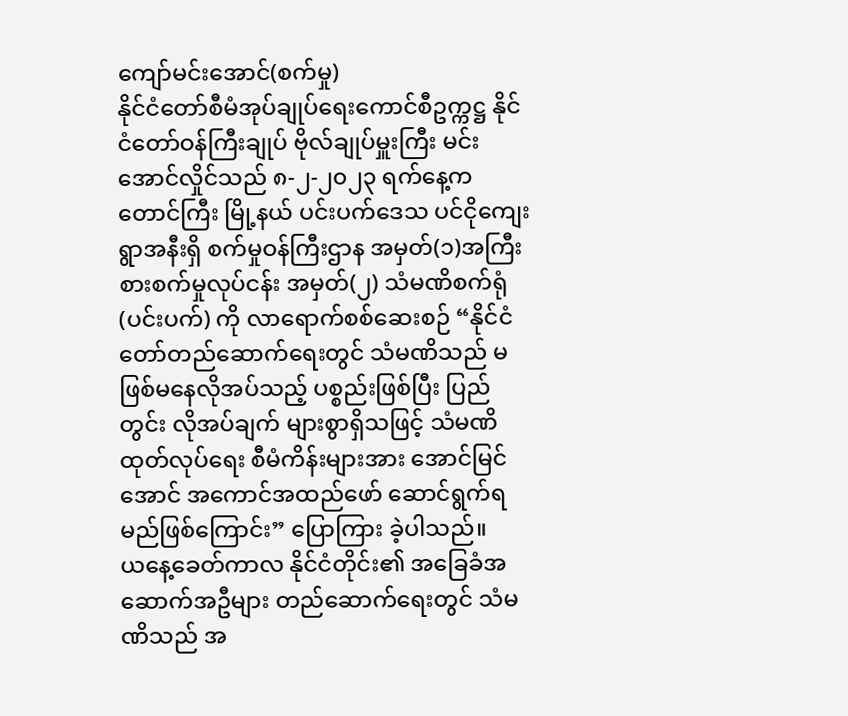ကျော်မင်းအောင်(စက်မှု)
နိုင်ငံတော်စီမံအုပ်ချုပ်ရေးကောင်စီဥက္ကဋ္ဌ နိုင်ငံတော်ဝန်ကြီးချုပ် ဗိုလ်ချုပ်မှူးကြီး မင်းအောင်လှိုင်သည် ၈-၂-၂၀၂၃ ရက်နေ့က တောင်ကြီး မြို့နယ် ပင်းပက်ဒေသ ပင်ငိုကျေးရွာအနီးရှိ စက်မှုဝန်ကြီးဌာန အမှတ်(၁)အကြီးစားစက်မှုလုပ်ငန်း အမှတ်(၂) သံမဏိစက်ရုံ (ပင်းပက်) ကို လာရောက်စစ်ဆေးစဉ် “နိုင်ငံတော်တည်ဆောက်ရေးတွင် သံမဏိသည် မဖြစ်မနေလိုအပ်သည့် ပစ္စည်းဖြစ်ပြီး ပြည်တွင်း လိုအပ်ချက် များစွာရှိသဖြင့် သံမဏိထုတ်လုပ်ရေး စီမံကိန်းများအား အောင်မြင်အောင် အကောင်အထည်ဖော် ဆောင်ရွက်ရမည်ဖြစ်ကြောင်း” ပြောကြား ခဲ့ပါသည်။
ယနေ့ခေတ်ကာလ နိုင်ငံတိုင်း၏ အခြေခံအဆောက်အဦများ တည်ဆောက်ရေးတွင် သံမဏိသည် အ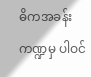ဓိကအခန်းကဏ္ဍမှ ပါဝင်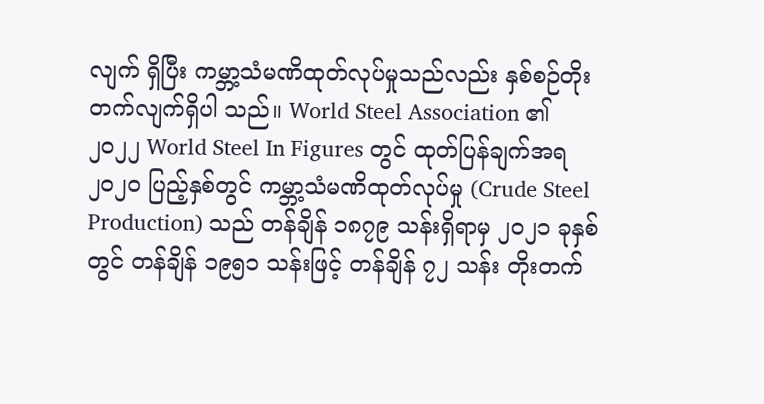လျက် ရှိပြီး ကမ္ဘာ့သံမဏိထုတ်လုပ်မှုသည်လည်း နှစ်စဉ်တိုးတက်လျက်ရှိပါ သည်။ World Steel Association ၏ ၂၀၂၂ World Steel In Figures တွင် ထုတ်ပြန်ချက်အရ ၂၀၂၀ ပြည့်နှစ်တွင် ကမ္ဘာ့သံမဏိထုတ်လုပ်မှု (Crude Steel Production) သည် တန်ချိန် ၁၈၇၉ သန်းရှိရာမှ ၂၀၂၁ ခုနှစ်တွင် တန်ချိန် ၁၉၅၁ သန်းဖြင့် တန်ချိန် ၇၂ သန်း တိုးတက်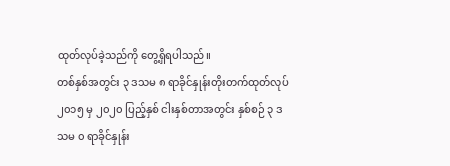ထုတ်လုပ်ခဲ့သည်ကို တွေ့ရှိရပါသည်။
တစ်နှစ်အတွင်း ၃ ဒသမ ၈ ရာခိုင်နှုန်းတိုးတက်ထုတ်လုပ်
၂၀၁၅ မှ ၂၀၂၀ ပြည့်နှစ် ငါးနှစ်တာအတွင်း နှစ်စဉ် ၃ ဒသမ ၀ ရာခိုင်နှုန်း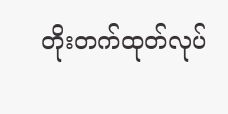တိုးတက်ထုတ်လုပ်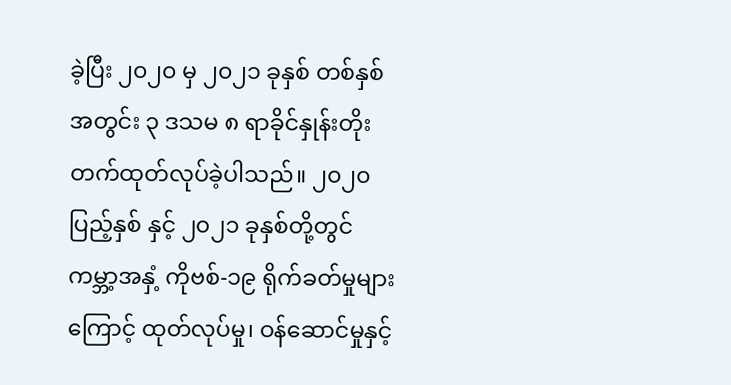ခဲ့ပြီး ၂၀၂၀ မှ ၂၀၂၁ ခုနှစ် တစ်နှစ်အတွင်း ၃ ဒသမ ၈ ရာခိုင်နှုန်းတိုးတက်ထုတ်လုပ်ခဲ့ပါသည်။ ၂၀၂၀ ပြည့်နှစ် နှင့် ၂၀၂၁ ခုနှစ်တို့တွင် ကမ္ဘာ့အနှံ့ ကိုဗစ်-၁၉ ရိုက်ခတ်မှုများကြောင့် ထုတ်လုပ်မှု၊ ဝန်ဆောင်မှုနှင့်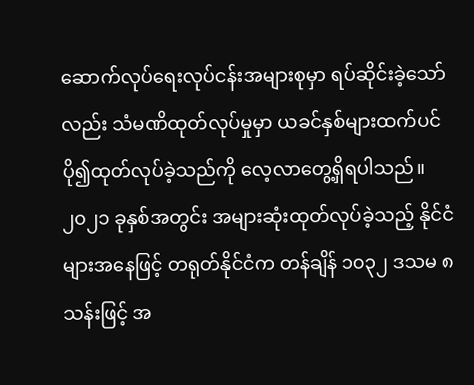ဆောက်လုပ်ရေးလုပ်ငန်းအများစုမှာ ရပ်ဆိုင်းခဲ့သော်လည်း သံမဏိထုတ်လုပ်မှုမှာ ယခင်နှစ်များထက်ပင် ပို၍ထုတ်လုပ်ခဲ့သည်ကို လေ့လာတွေ့ရှိရပါသည်။ ၂၀၂၁ ခုနှစ်အတွင်း အများဆုံးထုတ်လုပ်ခဲ့သည့် နိုင်ငံများအနေဖြင့် တရုတ်နိုင်ငံက တန်ချိန် ၁၀၃၂ ဒသမ ၈ သန်းဖြင့် အ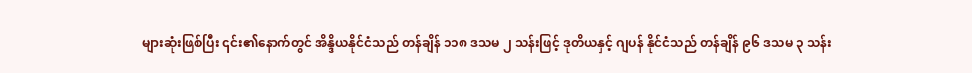များဆုံးဖြစ်ပြီး ၎င်း၏နောက်တွင် အိန္ဒိယနိုင်ငံသည် တန်ချိန် ၁၁၈ ဒသမ ၂ သန်းဖြင့် ဒုတိယနှင့် ဂျပန် နိုင်ငံသည် တန်ချိန် ၉၆ ဒသမ ၃ သန်း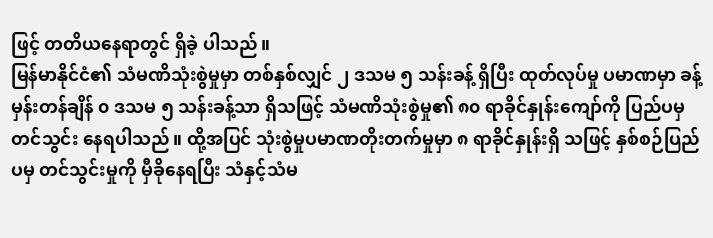ဖြင့် တတိယနေရာတွင် ရှိခဲ့ ပါသည်။
မြန်မာနိုင်ငံ၏ သံမဏိသုံးစွဲမှုမှာ တစ်နှစ်လျှင် ၂ ဒသမ ၅ သန်းခန့် ရှိပြီး ထုတ်လုပ်မှု ပမာဏမှာ ခန့်မှန်းတန်ချိန် ၀ ဒသမ ၅ သန်းခန့်သာ ရှိသဖြင့် သံမဏိသုံးစွဲမှု၏ ၈၀ ရာခိုင်နှုန်းကျော်ကို ပြည်ပမှ တင်သွင်း နေရပါသည်။ ထို့အပြင် သုံးစွဲမှုပမာဏတိုးတက်မှုမှာ ၈ ရာခိုင်နှုန်းရှိ သဖြင့် နှစ်စဉ်ပြည်ပမှ တင်သွင်းမှုကို မှီခိုနေရပြီး သံနှင့်သံမ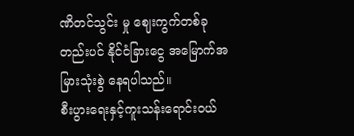ဏိတင်သွင်း မှု ဈေးကွက်တစ်ခုတည်းပင် နိုင်ငံခြားငွေ အမြောက်အမြားသုံးစွဲ နေရပါသည်။
စီးပွားရေးနှင့်ကူးသန်းရောင်းဝယ်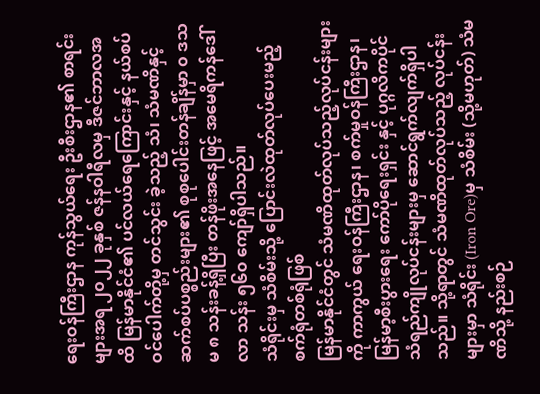ရေးဝန်ကြီးဌာန ကုန်သွယ်ရေး ဦးစီးဌာန၏ စာရင်းများအရ ၂၀၂၂ ခုနှစ် ဇန်နဝါရီလမှ ဒီဇင်ဘာလအထိ မြန်မာနိုင်ငံ၏ ပင်လယ်ရေကြောင်းနှင့် နယ်စပ်ဝင်ပေါက်တို့မှ တင်သွင်း ခဲ့သည့် သံ၊ သံမဏိနှင့် ဆက်စပ်ပစ္စည်းများ၏ စုစုပေါင်းတန်ချိန်မှာ ၀ ဒသမ ၈ သန်းခန့်ရှိပြီး တန်ဖိုးအနေဖြင့် အမေရိကန်ဒေါ်လာ သန်း ၅၆၀ ကျော်ရှိပါသည်။
သံရိုင်းမှ သံစိမ်းသို့ ပြောင်းလဲထုတ်လုပ်ပေးမည့် စက်ရုံတစ်ရုံဖြစ်
မြန်မာနိုင်ငံတွင် သံမဏိထုတ်လုပ်သည့်လုပ်ငန်းများကို ကာကွယ် ရေးဝန်ကြီးဌာန၊ စက်မှုဝန်ကြီးဌာန၊ မြန်မာ့စီးပွားရေး ကော်ပိုရေးရှင်း နှင့် ပုဂ္ဂလိကပိုင် သံရည်ကျိုလုပ်ငန်းများမှ ဆောင်ရွက်လျက်ရှိပါသည်။ သို့ရာတွင် သံမဏိထုတ်လုပ်သည့် လုပ်ငန်းများမှာ သံရိုင်း (Iron Ore)မှ သံစိမ်း (သို့မဟုတ်) သံမဏိသို့ နည်းစဉ်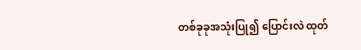တစ်ခုခုအသုံးပြု၍ ပြောင်းလဲ ထုတ်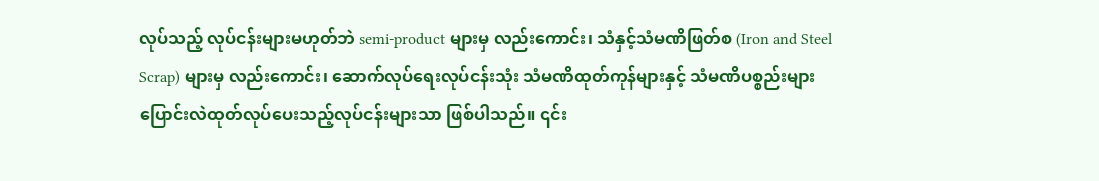လုပ်သည့် လုပ်ငန်းများမဟုတ်ဘဲ semi-product များမှ လည်းကောင်း၊ သံနှင့်သံမဏိဖြတ်စ (Iron and Steel Scrap) များမှ လည်းကောင်း၊ ဆောက်လုပ်ရေးလုပ်ငန်းသုံး သံမဏိထုတ်ကုန်များနှင့် သံမဏိပစ္စည်းများ ပြောင်းလဲထုတ်လုပ်ပေးသည့်လုပ်ငန်းများသာ ဖြစ်ပါသည်။ ၎င်း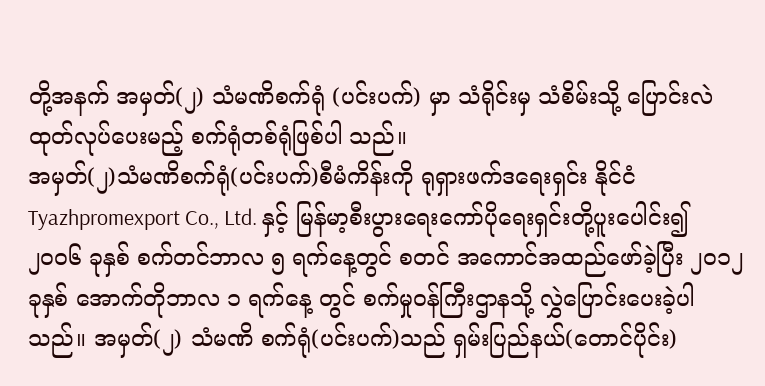တို့အနက် အမှတ်(၂) သံမဏိစက်ရုံ (ပင်းပက်) မှာ သံရိုင်းမှ သံစိမ်းသို့ ပြောင်းလဲထုတ်လုပ်ပေးမည့် စက်ရုံတစ်ရုံဖြစ်ပါ သည်။
အမှတ်(၂)သံမဏိစက်ရုံ(ပင်းပက်)စီမံကိန်းကို ရုရှားဖက်ဒရေးရှင်း နိုင်ငံ Tyazhpromexport Co., Ltd. နှင့် မြန်မာ့စီးပွားရေးကော်ပိုရေးရှင်းတို့ပူးပေါင်း၍ ၂၀၀၆ ခုနှစ် စက်တင်ဘာလ ၅ ရက်နေ့တွင် စတင် အကောင်အထည်ဖော်ခဲ့ပြီး ၂၀၁၂ ခုနှစ် အောက်တိုဘာလ ၁ ရက်နေ့ တွင် စက်မှုဝန်ကြီးဌာနသို့ လွှဲပြောင်းပေးခဲ့ပါသည်။ အမှတ်(၂) သံမဏိ စက်ရုံ(ပင်းပက်)သည် ရှမ်းပြည်နယ်(တောင်ပိုင်း)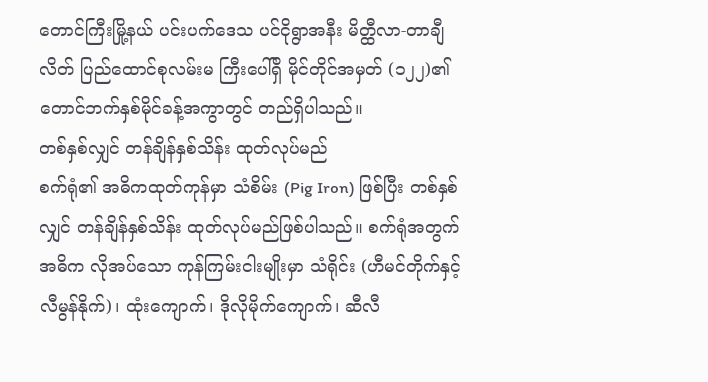တောင်ကြီးမြို့နယ် ပင်းပက်ဒေသ ပင်ငိုရွာအနီး မိတ္ထီလာ-တာချီလိတ် ပြည်ထောင်စုလမ်းမ ကြီးပေါ်ရှိ မိုင်တိုင်အမှတ် (၁၂၂)၏ တောင်ဘက်နှစ်မိုင်ခန့်အကွာတွင် တည်ရှိပါသည်။
တစ်နှစ်လျှင် တန်ချိန်နှစ်သိန်း ထုတ်လုပ်မည်
စက်ရုံ၏ အဓိကထုတ်ကုန်မှာ သံစိမ်း (Pig Iron) ဖြစ်ပြီး တစ်နှစ် လျှင် တန်ချိန်နှစ်သိန်း ထုတ်လုပ်မည်ဖြစ်ပါသည်။ စက်ရုံအတွက် အဓိက လိုအပ်သော ကုန်ကြမ်းငါးမျိုးမှာ သံရိုင်း (ဟီမင်တိုက်နှင့်လီမွန်နိုက်)၊ ထုံးကျောက်၊ ဒိုလိုမိုက်ကျောက်၊ ဆီလီ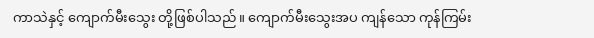ကာသဲနှင့် ကျောက်မီးသွေး တို့ဖြစ်ပါသည်။ ကျောက်မီးသွေးအပ ကျန်သော ကုန်ကြမ်း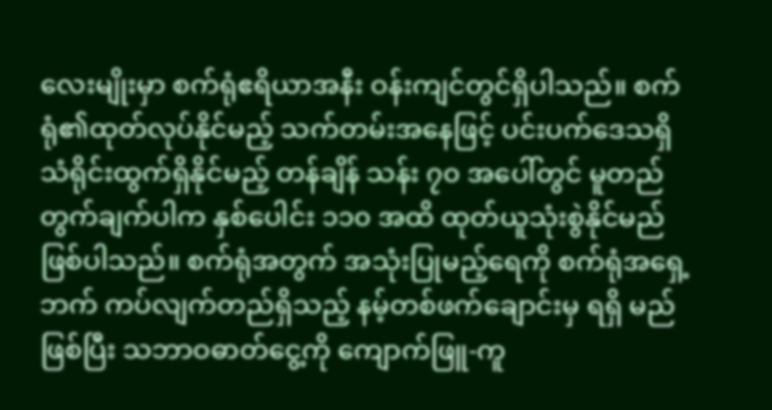လေးမျိုးမှာ စက်ရုံဧရိယာအနီး ဝန်းကျင်တွင်ရှိပါသည်။ စက်ရုံ၏ထုတ်လုပ်နိုင်မည့် သက်တမ်းအနေဖြင့် ပင်းပက်ဒေသရှိ သံရိုင်းထွက်ရှိနိုင်မည့် တန်ချိန် သန်း ၇၀ အပေါ်တွင် မူတည်တွက်ချက်ပါက နှစ်ပေါင်း ၁၁၀ အထိ ထုတ်ယူသုံးစွဲနိုင်မည်ဖြစ်ပါသည်။ စက်ရုံအတွက် အသုံးပြုမည့်ရေကို စက်ရုံအရှေ့ဘက် ကပ်လျက်တည်ရှိသည့် နမ့်တစ်ဖက်ချောင်းမှ ရရှိ မည်ဖြစ်ပြီး သဘာဝဓာတ်ငွေ့ကို ကျောက်ဖြူ-ကူ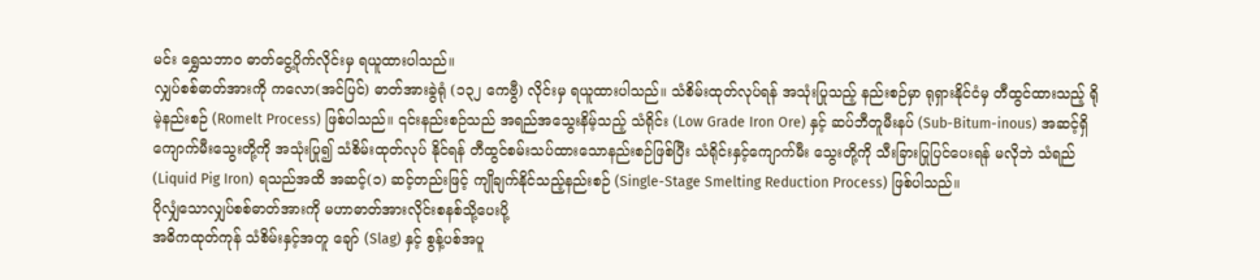မင်း ရွှေသဘာဝ ဓာတ်ငွေ့ပိုက်လိုင်းမှ ရယူထားပါသည်။
လျှပ်စစ်ဓာတ်အားကို ကလော(အင်ပြင်) ဓာတ်အားခွဲရုံ (၁၃၂ ကေဗွီ) လိုင်းမှ ရယူထားပါသည်။ သံစိမ်းထုတ်လုပ်ရန် အသုံးပြုသည့် နည်းစဉ်မှာ ရုရှားနိုင်ငံမှ တီထွင်ထားသည့် ရိုမဲ့နည်းစဉ် (Romelt Process) ဖြစ်ပါသည်။ ၎င်းနည်းစဉ်သည် အရည်အသွေးနိမ့်သည့် သံရိုင်း (Low Grade Iron Ore) နှင့် ဆပ်ဘီတူမီးနပ် (Sub-Bitum-inous) အဆင့်ရှိ ကျောက်မီးသွေးတို့ကို အသုံးပြု၍ သံစိမ်းထုတ်လုပ် နိုင်ရန် တီထွင်စမ်းသပ်ထားသောနည်းစဉ်ဖြစ်ပြီး သံရိုင်းနှင့်ကျောက်မီး သွေးတို့ကို သီးခြားပြုပြင်ပေးရန် မလိုဘဲ သံရည် (Liquid Pig Iron) ရသည်အထိ အဆင့်(၁) ဆင့်တည်းဖြင့် ကျိုချက်နိုင်သည့်နည်းစဉ် (Single-Stage Smelting Reduction Process) ဖြစ်ပါသည်။
ပိုလျှံသောလျှပ်စစ်ဓာတ်အားကို မဟာဓာတ်အားလိုင်းစနစ်သို့ပေးပို့
အဓိကထုတ်ကုန် သံစိမ်းနှင့်အတူ ချော် (Slag) နှင့် စွန့်ပစ်အပူ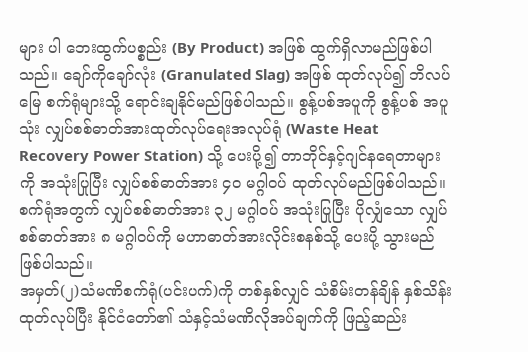များ ပါ ဘေးထွက်ပစ္စည်း (By Product) အဖြစ် ထွက်ရှိလာမည်ဖြစ်ပါသည်။ ချော်ကိုချော်လုံး (Granulated Slag) အဖြစ် ထုတ်လုပ်၍ ဘိလပ်မြေ စက်ရုံများသို့ ရောင်းချနိုင်မည်ဖြစ်ပါသည်။ စွန့်ပစ်အပူကို စွန့်ပစ် အပူသုံး လျှပ်စစ်ဓာတ်အားထုတ်လုပ်ရေးအလုပ်ရုံ (Waste Heat Recovery Power Station) သို့ ပေးပို့၍ တာဘိုင်နှင့်ဂျင်နရေတာများကို အသုံးပြုပြီး လျှပ်စစ်ဓာတ်အား ၄၀ မဂ္ဂါဝပ် ထုတ်လုပ်မည်ဖြစ်ပါသည်။ စက်ရုံအတွက် လျှပ်စစ်ဓာတ်အား ၃၂ မဂ္ဂါဝပ် အသုံးပြုပြီး ပိုလျှံသော လျှပ်စစ်ဓာတ်အား ၈ မဂ္ဂါဝပ်ကို မဟာဓာတ်အားလိုင်းစနစ်သို့ ပေးပို့ သွားမည်ဖြစ်ပါသည်။
အမှတ်(၂)သံမဏိစက်ရုံ(ပင်းပက်)ကို တစ်နှစ်လျှင် သံစိမ်းတန်ချိန် နှစ်သိန်း ထုတ်လုပ်ပြီး နိုင်ငံတော်၏ သံနှင့်သံမဏိလိုအပ်ချက်ကို ဖြည့်ဆည်း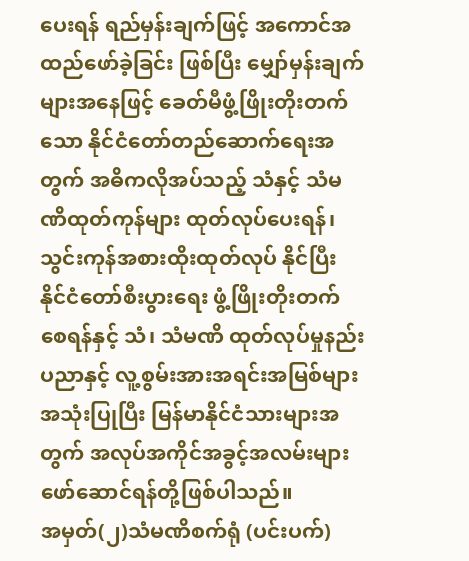ပေးရန် ရည်မှန်းချက်ဖြင့် အကောင်အထည်ဖော်ခဲ့ခြင်း ဖြစ်ပြီး မျှော်မှန်းချက်များအနေဖြင့် ခေတ်မီဖွံ့ဖြိုးတိုးတက်သော နိုင်ငံတော်တည်ဆောက်ရေးအတွက် အဓိကလိုအပ်သည့် သံနှင့် သံမဏိထုတ်ကုန်များ ထုတ်လုပ်ပေးရန်၊ သွင်းကုန်အစားထိုးထုတ်လုပ် နိုင်ပြီး နိုင်ငံတော်စီးပွားရေး ဖွံ့ဖြိုးတိုးတက်စေရန်နှင့် သံ၊ သံမဏိ ထုတ်လုပ်မှုနည်းပညာနှင့် လူ့စွမ်းအားအရင်းအမြစ်များ အသုံးပြုပြီး မြန်မာနိုင်ငံသားများအတွက် အလုပ်အကိုင်အခွင့်အလမ်းများ ဖော်ဆောင်ရန်တို့ဖြစ်ပါသည်။
အမှတ်(၂)သံမဏိစက်ရုံ (ပင်းပက်)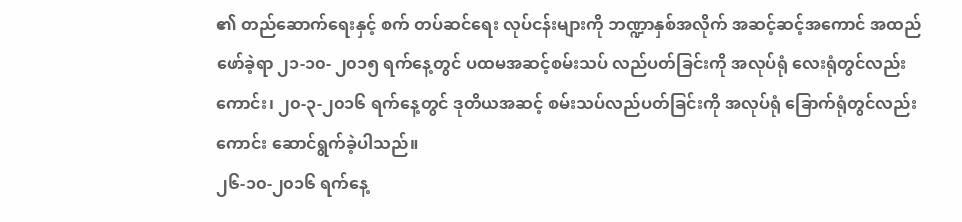၏ တည်ဆောက်ရေးနှင့် စက် တပ်ဆင်ရေး လုပ်ငန်းများကို ဘဏ္ဍာနှစ်အလိုက် အဆင့်ဆင့်အကောင် အထည်ဖော်ခဲ့ရာ ၂၁-၁၀- ၂၀၁၅ ရက်နေ့တွင် ပထမအဆင့်စမ်းသပ် လည်ပတ်ခြင်းကို အလုပ်ရုံ လေးရုံတွင်လည်းကောင်း၊ ၂၀-၃-၂၀၁၆ ရက်နေ့တွင် ဒုတိယအဆင့် စမ်းသပ်လည်ပတ်ခြင်းကို အလုပ်ရုံ ခြောက်ရုံတွင်လည်းကောင်း ဆောင်ရွက်ခဲ့ပါသည်။
၂၆-၁၀-၂၀၁၆ ရက်နေ့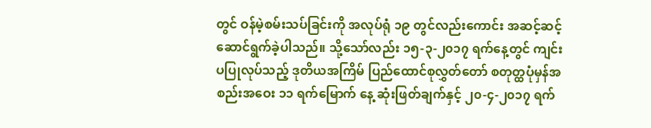တွင် ဝန်မဲ့စမ်းသပ်ခြင်းကို အလုပ်ရုံ ၁၉ တွင်လည်းကောင်း အဆင့်ဆင့် ဆောင်ရွက်ခဲ့ပါသည်။ သို့သော်လည်း ၁၅-၃-၂၀၁၇ ရက်နေ့တွင် ကျင်းပပြုလုပ်သည့် ဒုတိယအကြိမ် ပြည်ထောင်စုလွှတ်တော် စတုတ္ထပုံမှန်အစည်းအဝေး ၁၁ ရက်မြောက် နေ့ ဆုံးဖြတ်ချက်နှင့် ၂၀-၄-၂၀၁၇ ရက်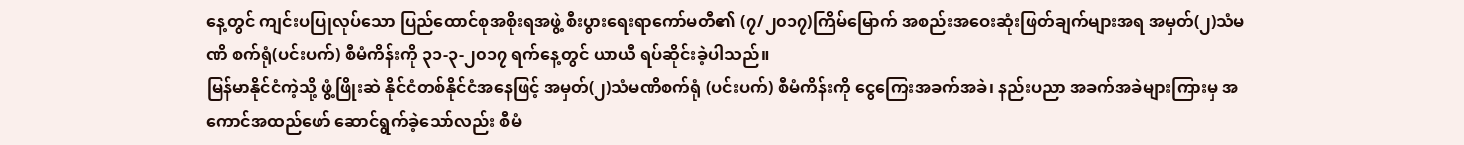နေ့တွင် ကျင်းပပြုလုပ်သော ပြည်ထောင်စုအစိုးရအဖွဲ့ စီးပွားရေးရာကော်မတီ၏ (၇/၂၀၁၇)ကြိမ်မြောက် အစည်းအဝေးဆုံးဖြတ်ချက်များအရ အမှတ်(၂)သံမဏိ စက်ရုံ(ပင်းပက်) စီမံကိန်းကို ၃၁-၃-၂၀၁၇ ရက်နေ့တွင် ယာယီ ရပ်ဆိုင်းခဲ့ပါသည်။
မြန်မာနိုင်ငံကဲ့သို့ ဖွံ့ဖြိုးဆဲ နိုင်ငံတစ်နိုင်ငံအနေဖြင့် အမှတ်(၂)သံမဏိစက်ရုံ (ပင်းပက်) စီမံကိန်းကို ငွေကြေးအခက်အခဲ၊ နည်းပညာ အခက်အခဲများကြားမှ အကောင်အထည်ဖော် ဆောင်ရွက်ခဲ့သော်လည်း စီမံ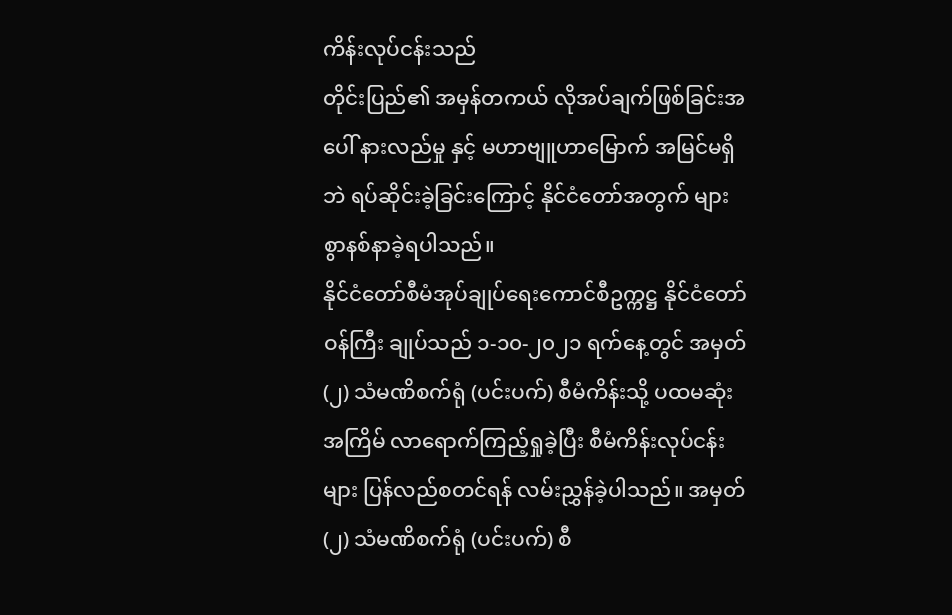ကိန်းလုပ်ငန်းသည်
တိုင်းပြည်၏ အမှန်တကယ် လိုအပ်ချက်ဖြစ်ခြင်းအပေါ် နားလည်မှု နှင့် မဟာဗျူဟာမြောက် အမြင်မရှိဘဲ ရပ်ဆိုင်းခဲ့ခြင်းကြောင့် နိုင်ငံတော်အတွက် များစွာနစ်နာခဲ့ရပါသည်။
နိုင်ငံတော်စီမံအုပ်ချုပ်ရေးကောင်စီဥက္ကဋ္ဌ နိုင်ငံတော်ဝန်ကြီး ချုပ်သည် ၁-၁၀-၂၀၂၁ ရက်နေ့တွင် အမှတ်(၂) သံမဏိစက်ရုံ (ပင်းပက်) စီမံကိန်းသို့ ပထမဆုံးအကြိမ် လာရောက်ကြည့်ရှုခဲ့ပြီး စီမံကိန်းလုပ်ငန်းများ ပြန်လည်စတင်ရန် လမ်းညွှန်ခဲ့ပါသည်။ အမှတ် (၂) သံမဏိစက်ရုံ (ပင်းပက်) စီ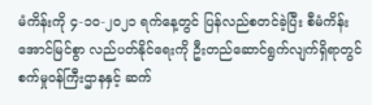မံကိန်းကို ၄-၁၀-၂၀၂၁ ရက်နေ့တွင် ပြန်လည်စတင်ခဲ့ပြီး စီမံကိန်းအောင်မြင်စွာ လည်ပတ်နိုင်ရေးကို ဦးတည်ဆောင်ရွက်လျက်ရှိရာတွင် စက်မှုဝန်ကြီးဌာနနှင့် ဆက်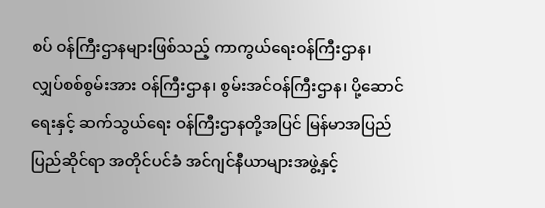စပ် ဝန်ကြီးဌာနများဖြစ်သည့် ကာကွယ်ရေးဝန်ကြီးဌာန၊ လျှပ်စစ်စွမ်းအား ဝန်ကြီးဌာန၊ စွမ်းအင်ဝန်ကြီးဌာန၊ ပို့ဆောင်ရေးနှင့် ဆက်သွယ်ရေး ဝန်ကြီးဌာနတို့အပြင် မြန်မာအပြည်ပြည်ဆိုင်ရာ အတိုင်ပင်ခံ အင်ဂျင်နီယာများအဖွဲ့နှင့်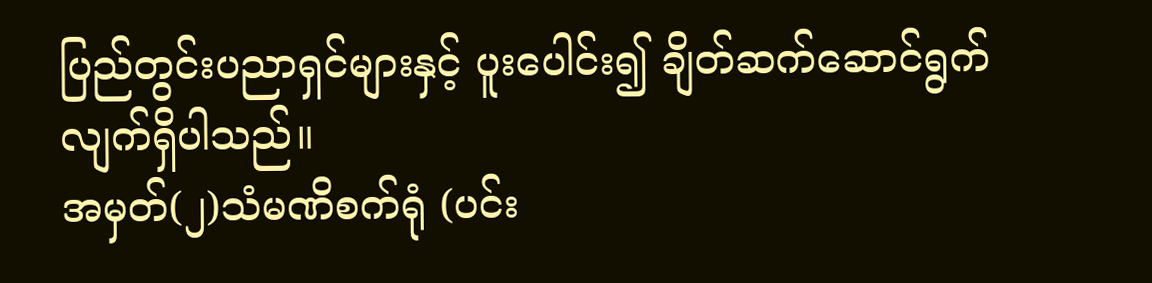ပြည်တွင်းပညာရှင်များနှင့် ပူးပေါင်း၍ ချိတ်ဆက်ဆောင်ရွက်လျက်ရှိပါသည်။
အမှတ်(၂)သံမဏိစက်ရုံ (ပင်း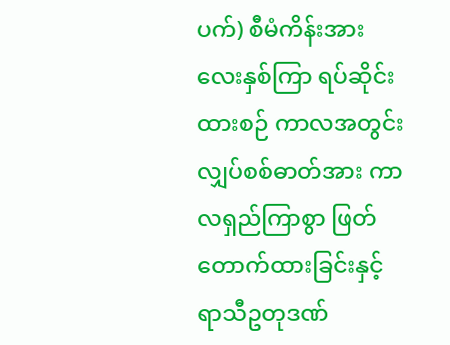ပက်) စီမံကိန်းအား လေးနှစ်ကြာ ရပ်ဆိုင်းထားစဉ် ကာလအတွင်း လျှပ်စစ်ဓာတ်အား ကာလရှည်ကြာစွာ ဖြတ်တောက်ထားခြင်းနှင့် ရာသီဥတုဒဏ်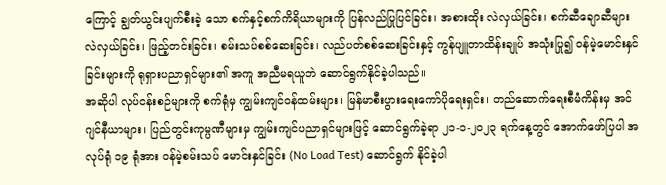ကြောင့် ချွတ်ယွင်းပျက်စီးခဲ့ သော စက်နှင့်စက်ကိရိယာများကို ပြန်လည်ပြုပြင်ခြင်း၊ အစားထိုး လဲလှယ်ခြင်း၊ စက်ဆီချောဆီများ လဲလှယ်ခြင်း၊ ဖြည့်တင်းခြင်း၊ စမ်းသပ်စစ်ဆေးခြင်း၊ လည်ပတ်စစ်ဆေးခြင်းနှင့် ကွန်ပျူတာထိန်းချုပ် အသုံးပြု၍ ဝန်မဲ့မောင်းနှင်ခြင်းများကို ရုရှားပညာရှင်များ၏ အကူ အညီမရယူဘဲ ဆောင်ရွက်နိုင်ခဲ့ပါသည်။
အဆိုပါ လုပ်ငန်းစဉ်များကို စက်ရုံမှ ကျွမ်းကျင်ဝန်ထမ်းများ၊ မြန်မာစီးပွားရေးကော်ပိုရေးရှင်း၊ တည်ဆောက်ရေးစီမံကိန်းမှ အင်ဂျင်နီယာများ၊ ပြည်တွင်းကုမ္ပဏီများမှ ကျွမ်းကျင်ပညာရှင်များဖြင့် ဆောင်ရွက်ခဲ့ရာ ၂၁-၁-၂၀၂၃ ရက်နေ့တွင် အောက်ဖော်ပြပါ အလုပ်ရုံ ၁၉ ရုံအား ဝန်မဲ့စမ်းသပ် မောင်းနှင်ခြင်း (No Load Test) ဆောင်ရွက် နိုင်ခဲ့ပါ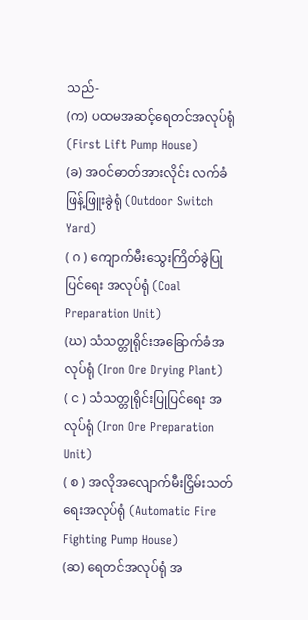သည်-
(က) ပထမအဆင့်ရေတင်အလုပ်ရုံ (First Lift Pump House)
(ခ) အဝင်ဓာတ်အားလိုင်း လက်ခံဖြန့်ဖြူးခွဲရုံ (Outdoor Switch Yard)
( ဂ ) ကျောက်မီးသွေးကြိတ်ခွဲပြုပြင်ရေး အလုပ်ရုံ (Coal Preparation Unit)
(ဃ) သံသတ္တုရိုင်းအခြောက်ခံအလုပ်ရုံ (Iron Ore Drying Plant)
( င ) သံသတ္တုရိုင်းပြုပြင်ရေး အလုပ်ရုံ (Iron Ore Preparation Unit)
( စ ) အလိုအလျောက်မီးငြှိမ်းသတ်ရေးအလုပ်ရုံ (Automatic Fire Fighting Pump House)
(ဆ) ရေတင်အလုပ်ရုံ အ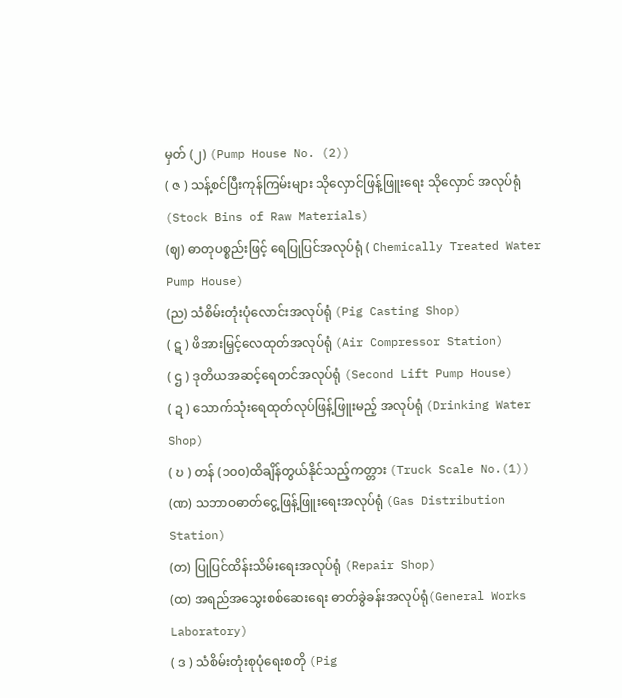မှတ် (၂) (Pump House No. (2))
( ဇ ) သန့်စင်ပြီးကုန်ကြမ်းများ သိုလှောင်ဖြန့်ဖြူးရေး သိုလှောင် အလုပ်ရုံ(Stock Bins of Raw Materials)
(ဈ) ဓာတုပစ္စည်းဖြင့် ရေပြုပြင်အလုပ်ရုံ ( Chemically Treated Water Pump House)
(ည) သံစိမ်းတုံးပုံလောင်းအလုပ်ရုံ (Pig Casting Shop)
( ဋ ) ဖိအားမြှင့်လေထုတ်အလုပ်ရုံ (Air Compressor Station)
( ဌ ) ဒုတိယအဆင့်ရေတင်အလုပ်ရုံ (Second Lift Pump House)
( ဍ ) သောက်သုံးရေထုတ်လုပ်ဖြန့်ဖြူးမည့် အလုပ်ရုံ (Drinking Water Shop)
( ဎ ) တန် (၁၀၀)ထိချိန်တွယ်နိုင်သည့်ကတ္တား (Truck Scale No.(1))
(ဏ) သဘာဝဓာတ်ငွေ့ဖြန့်ဖြူးရေးအလုပ်ရုံ (Gas Distribution Station)
(တ) ပြုပြင်ထိန်းသိမ်းရေးအလုပ်ရုံ (Repair Shop)
(ထ) အရည်အသွေးစစ်ဆေးရေး ဓာတ်ခွဲခန်းအလုပ်ရုံ(General Works Laboratory)
( ဒ ) သံစိမ်းတုံးစုပုံရေးစတို (Pig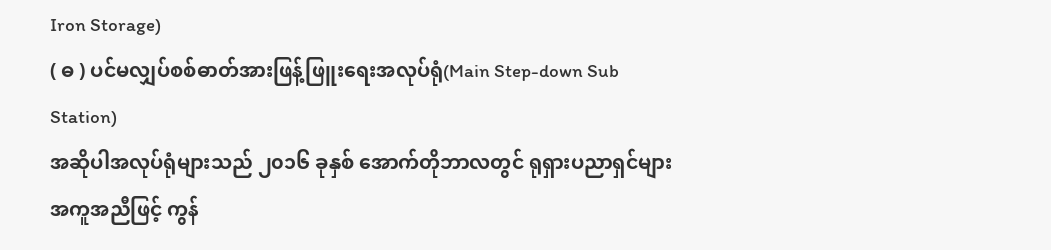Iron Storage)
( ဓ ) ပင်မလျှပ်စစ်ဓာတ်အားဖြန့်ဖြူးရေးအလုပ်ရုံ(Main Step-down Sub Station)
အဆိုပါအလုပ်ရုံများသည် ၂၀၁၆ ခုနှစ် အောက်တိုဘာလတွင် ရုရှားပညာရှင်များ အကူအညီဖြင့် ကွန်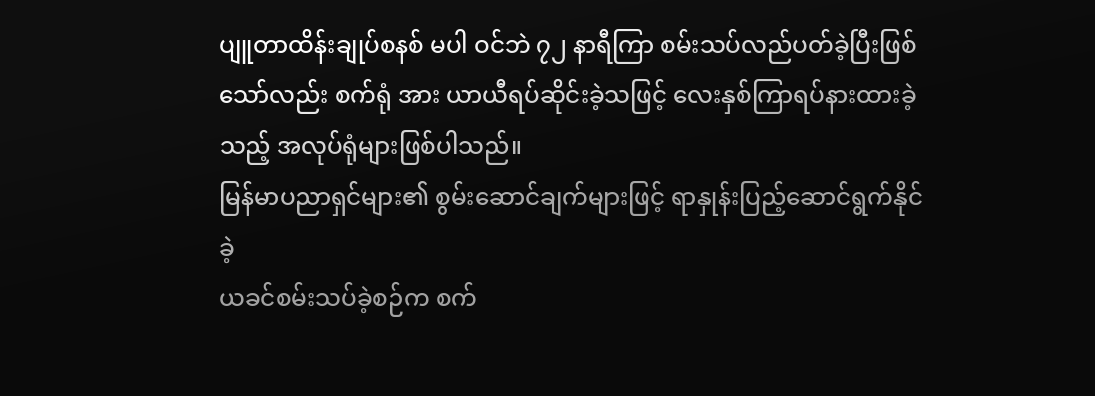ပျူတာထိန်းချုပ်စနစ် မပါ ဝင်ဘဲ ၇၂ နာရီကြာ စမ်းသပ်လည်ပတ်ခဲ့ပြီးဖြစ်သော်လည်း စက်ရုံ အား ယာယီရပ်ဆိုင်းခဲ့သဖြင့် လေးနှစ်ကြာရပ်နားထားခဲ့သည့် အလုပ်ရုံများဖြစ်ပါသည်။
မြန်မာပညာရှင်များ၏ စွမ်းဆောင်ချက်များဖြင့် ရာနှုန်းပြည့်ဆောင်ရွက်နိုင်ခဲ့
ယခင်စမ်းသပ်ခဲ့စဉ်က စက်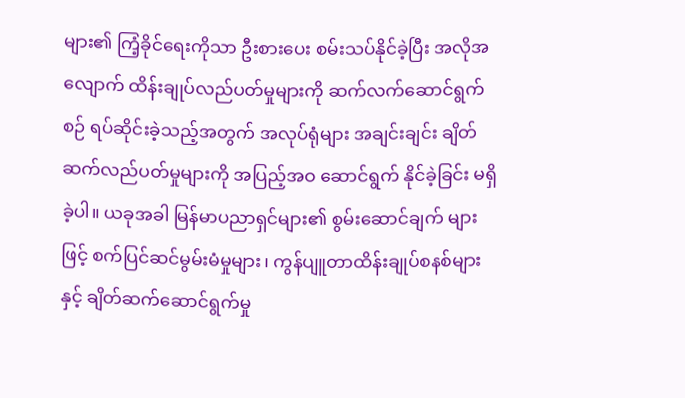များ၏ ကြံ့ခိုင်ရေးကိုသာ ဦးစားပေး စမ်းသပ်နိုင်ခဲ့ပြီး အလိုအလျောက် ထိန်းချုပ်လည်ပတ်မှုများကို ဆက်လက်ဆောင်ရွက်စဉ် ရပ်ဆိုင်းခဲ့သည့်အတွက် အလုပ်ရုံများ အချင်းချင်း ချိတ်ဆက်လည်ပတ်မှုများကို အပြည့်အဝ ဆောင်ရွက် နိုင်ခဲ့ခြင်း မရှိခဲ့ပါ။ ယခုအခါ မြန်မာပညာရှင်များ၏ စွမ်းဆောင်ချက် များဖြင့် စက်ပြင်ဆင်မွမ်းမံမှုများ၊ ကွန်ပျူတာထိန်းချုပ်စနစ်များနှင့် ချိတ်ဆက်ဆောင်ရွက်မှု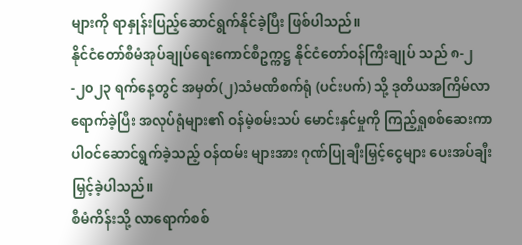များကို ရာနှုန်းပြည့်ဆောင်ရွက်နိုင်ခဲ့ပြီး ဖြစ်ပါသည်။
နိုင်ငံတော်စီမံအုပ်ချုပ်ရေးကောင်စီဥက္ကဋ္ဌ နိုင်ငံတော်ဝန်ကြီးချုပ် သည် ၈-၂-၂၀၂၃ ရက်နေ့တွင် အမှတ်(၂)သံမဏိစက်ရုံ (ပင်းပက်) သို့ ဒုတိယအကြိမ်လာရောက်ခဲ့ပြီး အလုပ်ရုံများ၏ ဝန်မဲ့စမ်းသပ် မောင်းနှင်မှုကို ကြည့်ရှုစစ်ဆေးကာ ပါဝင်ဆောင်ရွက်ခဲ့သည့် ဝန်ထမ်း များအား ဂုဏ်ပြုချီးမြှင့်ငွေများ ပေးအပ်ချီးမြှင့်ခဲ့ပါသည်။
စီမံကိန်းသို့ လာရောက်စစ်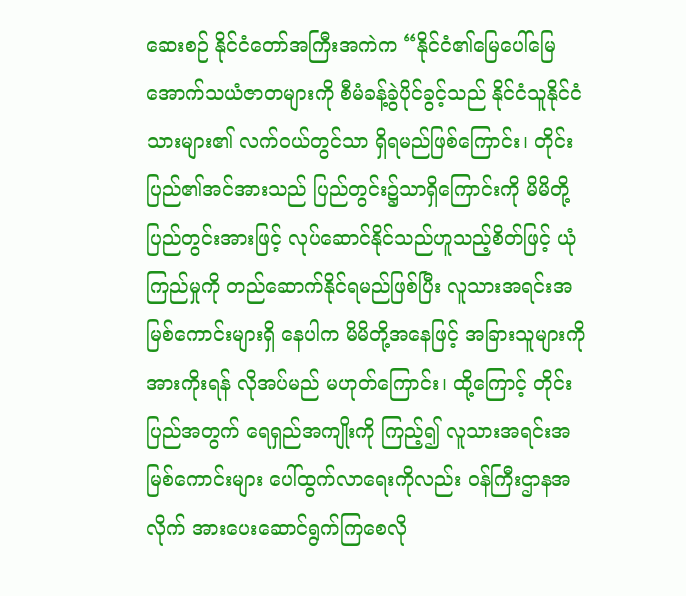ဆေးစဉ် နိုင်ငံတော်အကြီးအကဲက “နိုင်ငံ၏မြေပေါ်မြေအောက်သယံဇာတများကို စီမံခန့်ခွဲပိုင်ခွင့်သည် နိုင်ငံသူနိုင်ငံသားများ၏ လက်ဝယ်တွင်သာ ရှိရမည်ဖြစ်ကြောင်း၊ တိုင်းပြည်၏အင်အားသည် ပြည်တွင်း၌သာရှိကြောင်းကို မိမိတို့ ပြည်တွင်းအားဖြင့် လုပ်ဆောင်နိုင်သည်ဟူသည့်စိတ်ဖြင့် ယုံကြည်မှုကို တည်ဆောက်နိုင်ရမည်ဖြစ်ပြီး လူသားအရင်းအမြစ်ကောင်းများရှိ နေပါက မိမိတို့အနေဖြင့် အခြားသူများကို အားကိုးရန် လိုအပ်မည် မဟုတ်ကြောင်း၊ ထို့ကြောင့် တိုင်းပြည်အတွက် ရေရှည်အကျိုးကို ကြည့်၍ လူသားအရင်းအမြစ်ကောင်းများ ပေါ်ထွက်လာရေးကိုလည်း ဝန်ကြီးဌာနအလိုက် အားပေးဆောင်ရွက်ကြစေလို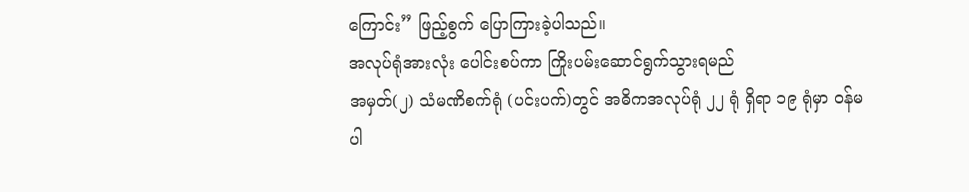ကြောင်း” ဖြည့်စွက် ပြောကြားခဲ့ပါသည်။
အလုပ်ရုံအားလုံး ပေါင်းစပ်ကာ ကြိုးပမ်းဆောင်ရွက်သွားရမည်
အမှတ်(၂) သံမဏိစက်ရုံ (ပင်းပက်)တွင် အဓိကအလုပ်ရုံ ၂၂ ရုံ ရှိရာ ၁၉ ရုံမှာ ဝန်မပါ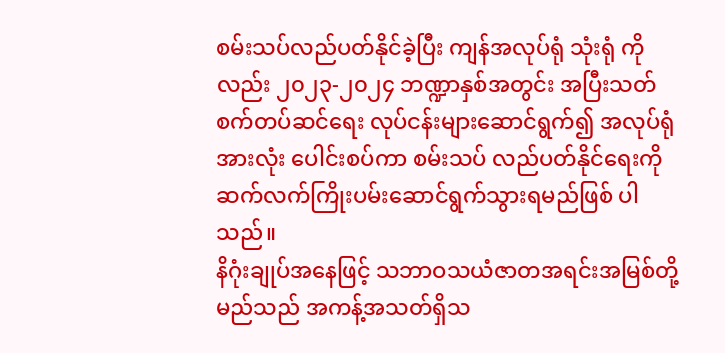စမ်းသပ်လည်ပတ်နိုင်ခဲ့ပြီး ကျန်အလုပ်ရုံ သုံးရုံ ကိုလည်း ၂၀၂၃-၂၀၂၄ ဘဏ္ဍာနှစ်အတွင်း အပြီးသတ်စက်တပ်ဆင်ရေး လုပ်ငန်းများဆောင်ရွက်၍ အလုပ်ရုံအားလုံး ပေါင်းစပ်ကာ စမ်းသပ် လည်ပတ်နိုင်ရေးကို ဆက်လက်ကြိုးပမ်းဆောင်ရွက်သွားရမည်ဖြစ် ပါသည်။
နိဂုံးချုပ်အနေဖြင့် သဘာဝသယံဇာတအရင်းအမြစ်တို့မည်သည် အကန့်အသတ်ရှိသ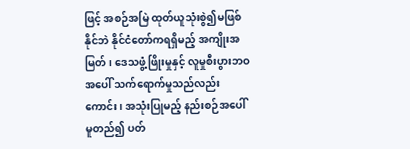ဖြင့် အစဉ်အမြဲ ထုတ်ယူသုံးစွဲ၍မဖြစ်နိုင်ဘဲ နိုင်ငံတော်ကရရှိမည့် အကျိုးအမြတ်၊ ဒေသဖွံ့ဖြိုးမှုနှင့် လူမှုစီးပွားဘဝ အပေါ် သက်ရောက်မှုသည်လည်းကောင်း၊ အသုံးပြုမည့် နည်းစဉ်အပေါ် မူတည်၍ ပတ်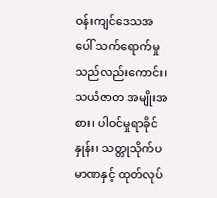ဝန်းကျင်ဒေသအပေါ် သက်ရောက်မှုသည်လည်းကောင်း၊ သယံဇာတ အမျိုးအစား၊ ပါဝင်မှုရာခိုင်နှုန်း၊ သတ္တုသိုက်ပမာဏနှင့် ထုတ်လုပ်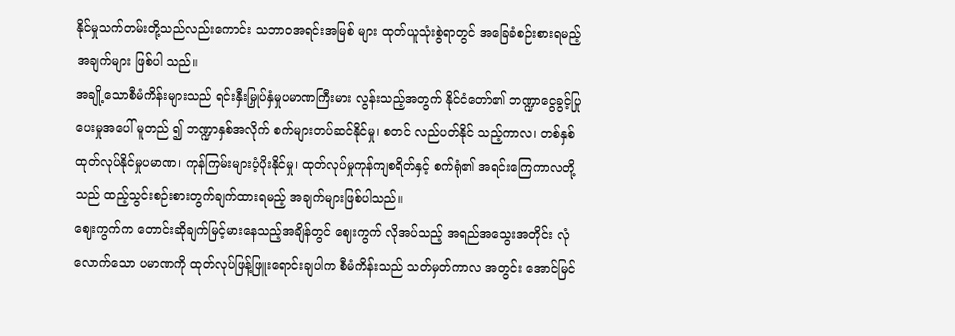နိုင်မှုသက်တမ်းတို့သည်လည်းကောင်း သဘာဝအရင်းအမြစ် များ ထုတ်ယူသုံးစွဲရာတွင် အခြေခံစဉ်းစားရမည့်အချက်များ ဖြစ်ပါ သည်။
အချို့သောစီမံကိန်းများသည် ရင်းနှီးမြှုပ်နှံမှုပမာဏကြီးမား လွန်းသည့်အတွက် နိုင်ငံတော်၏ ဘဏ္ဍာငွေခွင့်ပြုပေးမှုအပေါ် မူတည် ၍ ဘဏ္ဍာနှစ်အလိုက် စက်များတပ်ဆင်နိုင်မှု၊ စတင် လည်ပတ်နိုင် သည့်ကာလ၊ တစ်နှစ်ထုတ်လုပ်နိုင်မှုပမာဏ၊ ကုန်ကြမ်းများပံ့ပိုးနိုင်မှု၊ ထုတ်လုပ်မှုကုန်ကျစရိတ်နှင့် စက်ရုံ၏ အရင်းကြေကာလတို့သည် ထည့်သွင်းစဉ်းစားတွက်ချက်ထားရမည့် အချက်များဖြစ်ပါသည်။
ဈေးကွက်က တောင်းဆိုချက်မြင့်မားနေသည့်အချိန်တွင် ဈေးကွက် လိုအပ်သည့် အရည်အသွေးအတိုင်း လုံလောက်သော ပမာဏကို ထုတ်လုပ်ဖြန့်ဖြူးရောင်းချပါက စီမံကိန်းသည် သတ်မှတ်ကာလ အတွင်း အောင်မြင်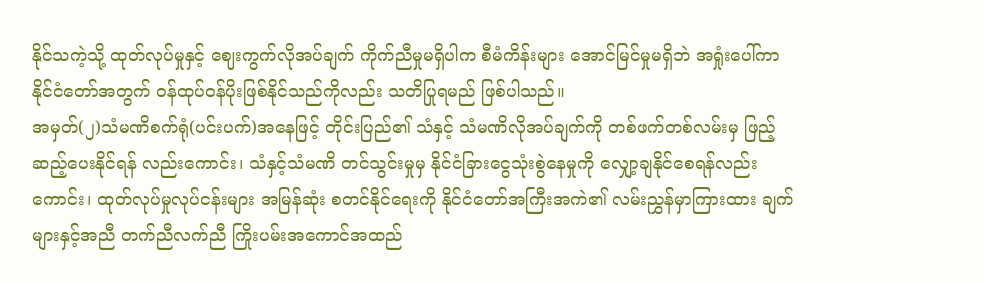နိုင်သကဲ့သို့ ထုတ်လုပ်မှုနှင့် ဈေးကွက်လိုအပ်ချက် ကိုက်ညီမှုမရှိပါက စီမံကိန်းများ အောင်မြင်မှုမရှိဘဲ အရှုံးပေါ်ကာ နိုင်ငံတော်အတွက် ဝန်ထုပ်ဝန်ပိုးဖြစ်နိုင်သည်ကိုလည်း သတိပြုရမည် ဖြစ်ပါသည်။
အမှတ်(၂)သံမဏိစက်ရုံ(ပင်းပက်)အနေဖြင့် တိုင်းပြည်၏ သံနှင့် သံမဏိလိုအပ်ချက်ကို တစ်ဖက်တစ်လမ်းမှ ဖြည့်ဆည့်ပေးနိုင်ရန် လည်းကောင်း၊ သံနှင့်သံမဏိ တင်သွင်းမှုမှ နိုင်ငံခြားငွေသုံးစွဲနေမှုကို လျှော့ချနိုင်စေရန်လည်းကောင်း၊ ထုတ်လုပ်မှုလုပ်ငန်းများ အမြန်ဆုံး စတင်နိုင်ရေးကို နိုင်ငံတော်အကြီးအကဲ၏ လမ်းညွှန်မှာကြားထား ချက်များနှင့်အညီ တက်ညီလက်ညီ ကြိုးပမ်းအကောင်အထည်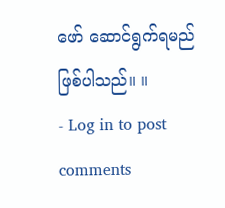ဖော် ဆောင်ရွက်ရမည်ဖြစ်ပါသည်။ ။
- Log in to post comments